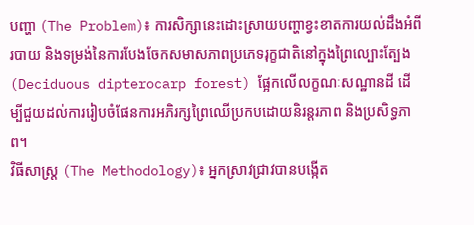បញ្ហា (The Problem)៖ ការសិក្សានេះដោះស្រាយបញ្ហាខ្វះខាតការយល់ដឹងអំពីរបាយ និងទម្រង់នៃការបែងចែកសមាសភាពប្រភេទរុក្ខជាតិនៅក្នុងព្រៃល្បោះត្បែង (Deciduous dipterocarp forest) ផ្អែកលើលក្ខណៈសណ្ឋានដី ដើម្បីជួយដល់ការរៀបចំផែនការអភិរក្សព្រៃឈើប្រកបដោយនិរន្តរភាព និងប្រសិទ្ធភាព។
វិធីសាស្ត្រ (The Methodology)៖ អ្នកស្រាវជ្រាវបានបង្កើត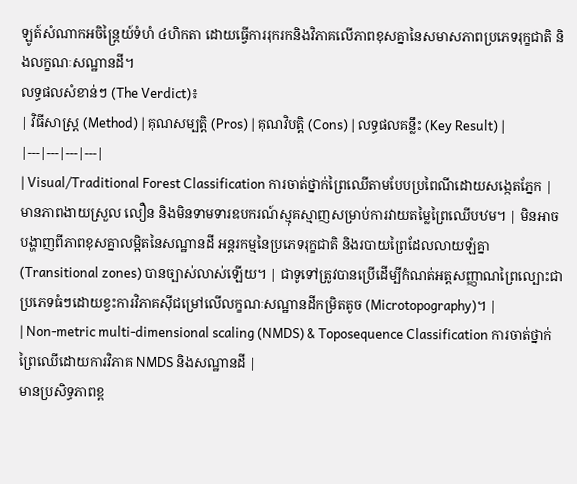ឡូត៍សំណាកអចិន្ត្រៃយ៍ទំហំ ៤ហិកតា ដោយធ្វើការរុករកនិងវិភាគលើភាពខុសគ្នានៃសមាសភាពប្រភេទរុក្ខជាតិ និងលក្ខណៈសណ្ឋានដី។
លទ្ធផលសំខាន់ៗ (The Verdict)៖
| វិធីសាស្ត្រ (Method) | គុណសម្បត្តិ (Pros) | គុណវិបត្តិ (Cons) | លទ្ធផលគន្លឹះ (Key Result) |
|---|---|---|---|
| Visual/Traditional Forest Classification ការចាត់ថ្នាក់ព្រៃឈើតាមបែបប្រពៃណីដោយសង្កេតភ្នែក |
មានភាពងាយស្រួល លឿន និងមិនទាមទារឧបករណ៍ស្មុគស្មាញសម្រាប់ការវាយតម្លៃព្រៃឈើបឋម។ | មិនអាចបង្ហាញពីភាពខុសគ្នាលម្អិតនៃសណ្ឋានដី អន្តរកម្មនៃប្រភេទរុក្ខជាតិ និងរបាយព្រៃដែលលាយឡំគ្នា (Transitional zones) បានច្បាស់លាស់ឡើយ។ | ជាទូទៅត្រូវបានប្រើដើម្បីកំណត់អត្តសញ្ញាណព្រៃល្បោះជាប្រភេទធំៗដោយខ្វះការវិភាគស៊ីជម្រៅលើលក្ខណៈសណ្ឋានដីកម្រិតតូច (Microtopography)។ |
| Non-metric multi-dimensional scaling (NMDS) & Toposequence Classification ការចាត់ថ្នាក់ព្រៃឈើដោយការវិភាគ NMDS និងសណ្ឋានដី |
មានប្រសិទ្ធភាពខ្ព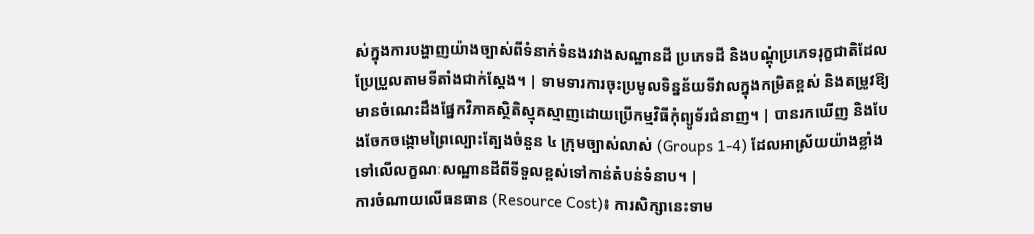ស់ក្នុងការបង្ហាញយ៉ាងច្បាស់ពីទំនាក់ទំនងរវាងសណ្ឋានដី ប្រភេទដី និងបណ្តុំប្រភេទរុក្ខជាតិដែលប្រែប្រួលតាមទីតាំងជាក់ស្តែង។ | ទាមទារការចុះប្រមូលទិន្នន័យទីវាលក្នុងកម្រិតខ្ពស់ និងតម្រូវឱ្យមានចំណេះដឹងផ្នែកវិភាគស្ថិតិស្មុគស្មាញដោយប្រើកម្មវិធីកុំព្យូទ័រជំនាញ។ | បានរកឃើញ និងបែងចែកចង្កោមព្រៃល្បោះត្បែងចំនួន ៤ ក្រុមច្បាស់លាស់ (Groups 1-4) ដែលអាស្រ័យយ៉ាងខ្លាំងទៅលើលក្ខណៈសណ្ឋានដីពីទីទួលខ្ពស់ទៅកាន់តំបន់ទំនាប។ |
ការចំណាយលើធនធាន (Resource Cost)៖ ការសិក្សានេះទាម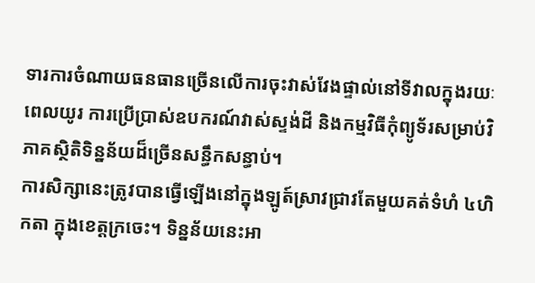ទារការចំណាយធនធានច្រើនលើការចុះវាស់វែងផ្ទាល់នៅទីវាលក្នុងរយៈពេលយូរ ការប្រើប្រាស់ឧបករណ៍វាស់ស្ទង់ដី និងកម្មវិធីកុំព្យូទ័រសម្រាប់វិភាគស្ថិតិទិន្នន័យដ៏ច្រើនសន្ធឹកសន្ធាប់។
ការសិក្សានេះត្រូវបានធ្វើឡើងនៅក្នុងឡូត៍ស្រាវជ្រាវតែមួយគត់ទំហំ ៤ហិកតា ក្នុងខេត្តក្រចេះ។ ទិន្នន័យនេះអា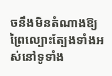ចនឹងមិនតំណាងឱ្យព្រៃល្បោះត្បែងទាំងអស់នៅទូទាំង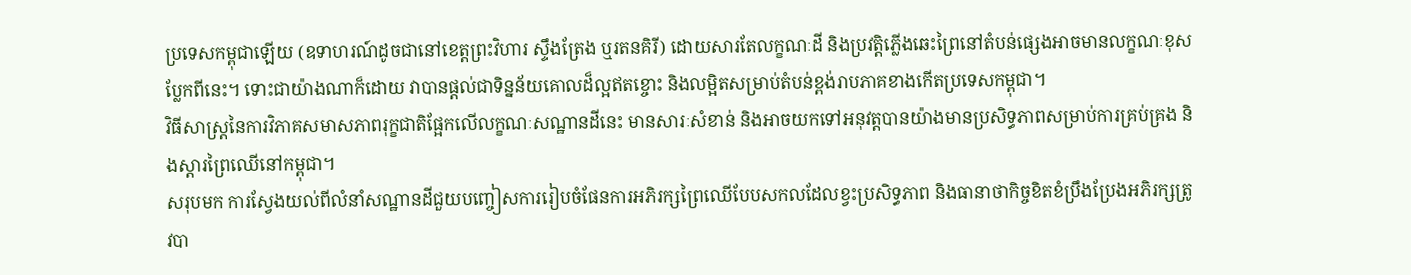ប្រទេសកម្ពុជាឡើយ (ឧទាហរណ៍ដូចជានៅខេត្តព្រះវិហារ ស្ទឹងត្រែង ឬរតនគិរី) ដោយសារតែលក្ខណៈដី និងប្រវត្តិភ្លើងឆេះព្រៃនៅតំបន់ផ្សេងអាចមានលក្ខណៈខុសប្លែកពីនេះ។ ទោះជាយ៉ាងណាក៏ដោយ វាបានផ្តល់ជាទិន្នន័យគោលដ៏ល្អឥតខ្ចោះ និងលម្អិតសម្រាប់តំបន់ខ្ពង់រាបភាគខាងកើតប្រទេសកម្ពុជា។
វិធីសាស្ត្រនៃការវិភាគសមាសភាពរុក្ខជាតិផ្អែកលើលក្ខណៈសណ្ឋានដីនេះ មានសារៈសំខាន់ និងអាចយកទៅអនុវត្តបានយ៉ាងមានប្រសិទ្ធភាពសម្រាប់ការគ្រប់គ្រង និងស្ដារព្រៃឈើនៅកម្ពុជា។
សរុបមក ការស្វែងយល់ពីលំនាំសណ្ឋានដីជួយបញ្ចៀសការរៀបចំផែនការអភិរក្សព្រៃឈើបែបសកលដែលខ្វះប្រសិទ្ធភាព និងធានាថាកិច្ចខិតខំប្រឹងប្រែងអភិរក្សត្រូវបា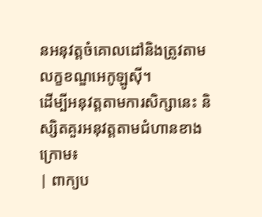នអនុវត្តចំគោលដៅនិងត្រូវតាមលក្ខខណ្ឌអេកូឡូស៊ី។
ដើម្បីអនុវត្តតាមការសិក្សានេះ និស្សិតគួរអនុវត្តតាមជំហានខាងក្រោម៖
| ពាក្យប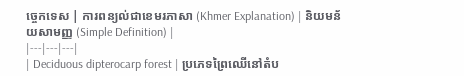ច្ចេកទេស | ការពន្យល់ជាខេមរភាសា (Khmer Explanation) | និយមន័យសាមញ្ញ (Simple Definition) |
|---|---|---|
| Deciduous dipterocarp forest | ប្រភេទព្រៃឈើនៅតំប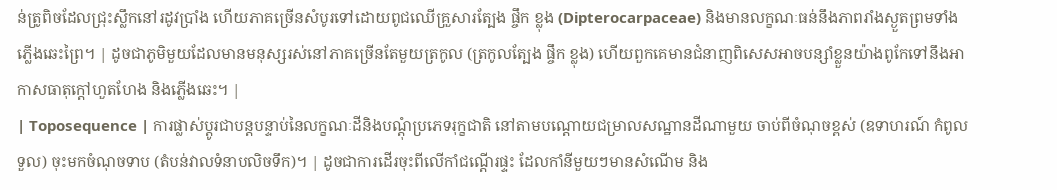ន់ត្រូពិចដែលជ្រុះស្លឹកនៅរដូវប្រាំង ហើយភាគច្រើនសំបូរទៅដោយពូជឈើគ្រួសារត្បែង ផ្ចឹក ខ្លុង (Dipterocarpaceae) និងមានលក្ខណៈធន់នឹងភាពរាំងស្ងួតព្រមទាំងភ្លើងឆេះព្រៃ។ | ដូចជាភូមិមួយដែលមានមនុស្សរស់នៅភាគច្រើនតែមួយត្រកូល (ត្រកូលត្បែង ផ្ចឹក ខ្លុង) ហើយពួកគេមានជំនាញពិសេសអាចបន្សាំខ្លួនយ៉ាងពូកែទៅនឹងអាកាសធាតុក្តៅហួតហែង និងភ្លើងឆេះ។ |
| Toposequence | ការផ្លាស់ប្តូរជាបន្តបន្ទាប់នៃលក្ខណៈដីនិងបណ្តុំប្រភេទរុក្ខជាតិ នៅតាមបណ្តោយជម្រាលសណ្ឋានដីណាមួយ ចាប់ពីចំណុចខ្ពស់ (ឧទាហរណ៍ កំពូលទួល) ចុះមកចំណុចទាប (តំបន់វាលទំនាបលិចទឹក)។ | ដូចជាការដើរចុះពីលើកាំជណ្តើរផ្ទះ ដែលកាំនីមួយៗមានសំណើម និង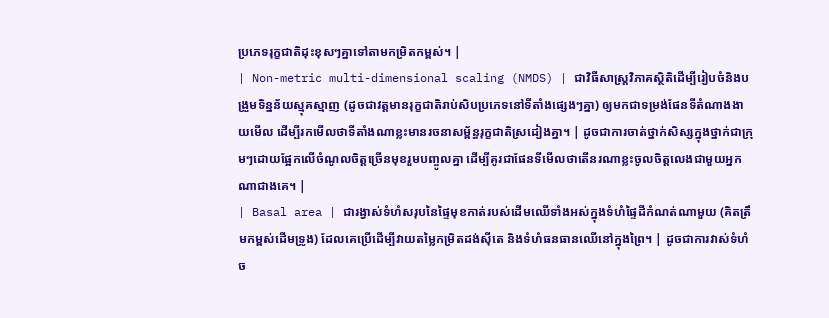ប្រភេទរុក្ខជាតិដុះខុសៗគ្នាទៅតាមកម្រិតកម្ពស់។ |
| Non-metric multi-dimensional scaling (NMDS) | ជាវិធីសាស្ត្រវិភាគស្ថិតិដើម្បីរៀបចំនិងបង្រួមទិន្នន័យស្មុគស្មាញ (ដូចជាវត្តមានរុក្ខជាតិរាប់សិបប្រភេទនៅទីតាំងផ្សេងៗគ្នា) ឲ្យមកជាទម្រង់ផែនទីតំណាងងាយមើល ដើម្បីរកមើលថាទីតាំងណាខ្លះមានរចនាសម្ព័ន្ធរុក្ខជាតិស្រដៀងគ្នា។ | ដូចជាការចាត់ថ្នាក់សិស្សក្នុងថ្នាក់ជាក្រុមៗដោយផ្អែកលើចំណូលចិត្តច្រើនមុខរួមបញ្ចូលគ្នា ដើម្បីគូរជាផែនទីមើលថាតើនរណាខ្លះចូលចិត្តលេងជាមួយអ្នកណាជាងគេ។ |
| Basal area | ជារង្វាស់ទំហំសរុបនៃផ្ទៃមុខកាត់របស់ដើមឈើទាំងអស់ក្នុងទំហំផ្ទៃដីកំណត់ណាមួយ (គិតត្រឹមកម្ពស់ដើមទ្រូង) ដែលគេប្រើដើម្បីវាយតម្លៃកម្រិតដង់ស៊ីតេ និងទំហំធនធានឈើនៅក្នុងព្រៃ។ | ដូចជាការវាស់ទំហំច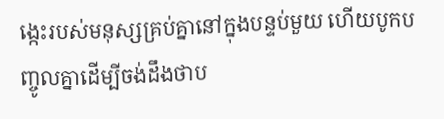ង្កេះរបស់មនុស្សគ្រប់គ្នានៅក្នុងបន្ទប់មួយ ហើយបូកបញ្ចូលគ្នាដើម្បីចង់ដឹងថាប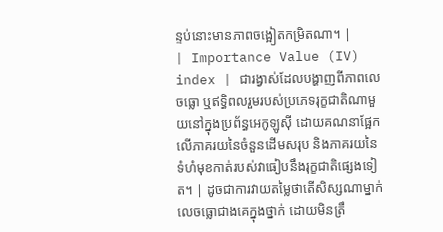ន្ទប់នោះមានភាពចង្អៀតកម្រិតណា។ |
| Importance Value (IV) index | ជារង្វាស់ដែលបង្ហាញពីភាពលេចធ្លោ ឬឥទ្ធិពលរួមរបស់ប្រភេទរុក្ខជាតិណាមួយនៅក្នុងប្រព័ន្ធអេកូឡូស៊ី ដោយគណនាផ្អែកលើភាគរយនៃចំនួនដើមសរុប និងភាគរយនៃទំហំមុខកាត់របស់វាធៀបនឹងរុក្ខជាតិផ្សេងទៀត។ | ដូចជាការវាយតម្លៃថាតើសិស្សណាម្នាក់លេចធ្លោជាងគេក្នុងថ្នាក់ ដោយមិនត្រឹ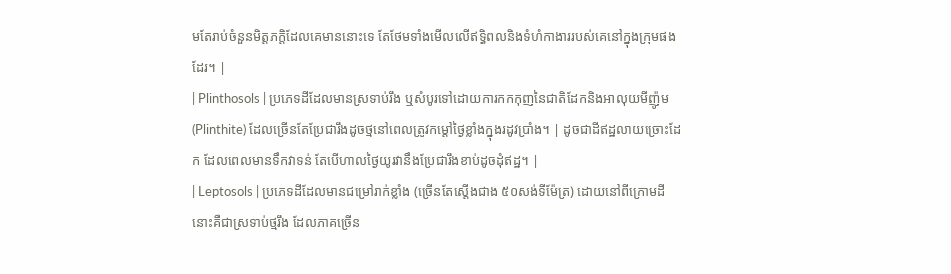មតែរាប់ចំនួនមិត្តភក្តិដែលគេមាននោះទេ តែថែមទាំងមើលលើឥទ្ធិពលនិងទំហំកាងាររបស់គេនៅក្នុងក្រុមផងដែរ។ |
| Plinthosols | ប្រភេទដីដែលមានស្រទាប់រឹង ឬសំបូរទៅដោយការកកកុញនៃជាតិដែកនិងអាលុយមីញ៉ូម (Plinthite) ដែលច្រើនតែប្រែជារឹងដូចថ្មនៅពេលត្រូវកម្តៅថ្ងៃខ្លាំងក្នុងរដូវប្រាំង។ | ដូចជាដីឥដ្ឋលាយច្រោះដែក ដែលពេលមានទឹកវាទន់ តែបើហាលថ្ងៃយូរវានឹងប្រែជារឹងខាប់ដូចដុំឥដ្ឋ។ |
| Leptosols | ប្រភេទដីដែលមានជម្រៅរាក់ខ្លាំង (ច្រើនតែស្តើងជាង ៥០សង់ទីម៉ែត្រ) ដោយនៅពីក្រោមដីនោះគឺជាស្រទាប់ថ្មរឹង ដែលភាគច្រើន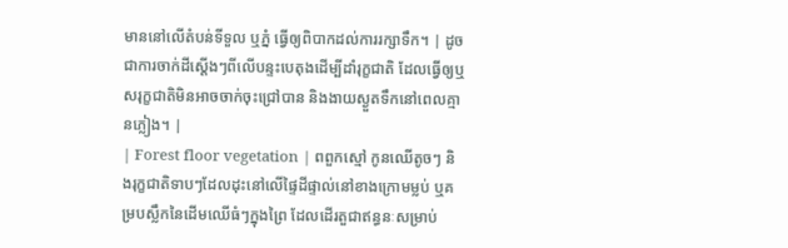មាននៅលើតំបន់ទីទួល ឬភ្នំ ធ្វើឲ្យពិបាកដល់ការរក្សាទឹក។ | ដូចជាការចាក់ដីស្តើងៗពីលើបន្ទះបេតុងដើម្បីដាំរុក្ខជាតិ ដែលធ្វើឲ្យឬសរុក្ខជាតិមិនអាចចាក់ចុះជ្រៅបាន និងងាយស្ងួតទឹកនៅពេលគ្មានភ្លៀង។ |
| Forest floor vegetation | ពពួកស្មៅ កូនឈើតូចៗ និងរុក្ខជាតិទាបៗដែលដុះនៅលើផ្ទៃដីផ្ទាល់នៅខាងក្រោមម្លប់ ឬគម្របស្លឹកនៃដើមឈើធំៗក្នុងព្រៃ ដែលដើរតួជាឥន្ធនៈសម្រាប់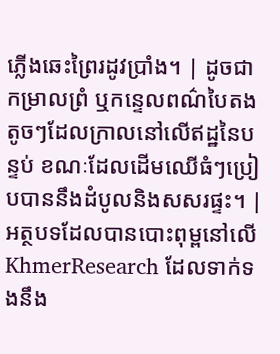ភ្លើងឆេះព្រៃរដូវប្រាំង។ | ដូចជាកម្រាលព្រំ ឬកន្ទេលពណ៌បៃតងតូចៗដែលក្រាលនៅលើឥដ្ឋនៃបន្ទប់ ខណៈដែលដើមឈើធំៗប្រៀបបាននឹងដំបូលនិងសសរផ្ទះ។ |
អត្ថបទដែលបានបោះពុម្ពនៅលើ KhmerResearch ដែលទាក់ទងនឹង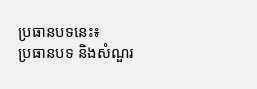ប្រធានបទនេះ៖
ប្រធានបទ និងសំណួរ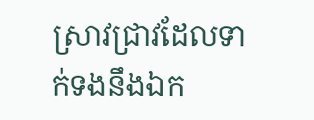ស្រាវជ្រាវដែលទាក់ទងនឹងឯក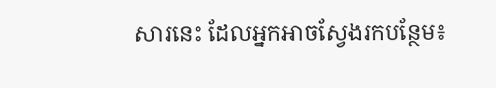សារនេះ ដែលអ្នកអាចស្វែងរកបន្ថែម៖